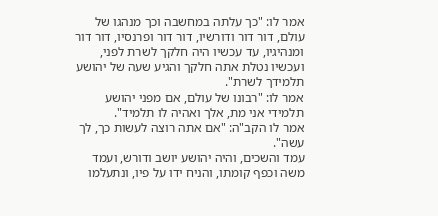אמר לו: "כך עלתה במחשבה וכך מנהגו של עולם, דור דור ודורשיו, דור דור ופרנסיו, דור דור ומנהיגיו, עד עכשיו היה חלקך לשרת לפני, ועכשיו נטלת אתה חלקך והגיע שעה של יהושע תלמידך לשרת".
אמר לו: "רבונו של עולם, אם מפני יהושע תלמידי אני מת, אלך ואהיה לו תלמיד".
אמר לו הקב"ה: "אם אתה רוצה לעשות כך, לך עשה".
עמד והשכים, והיה יהושע יושב ודורש, ועמד משה וכפף קומתו, והניח ידו על פיו, ונתעלמו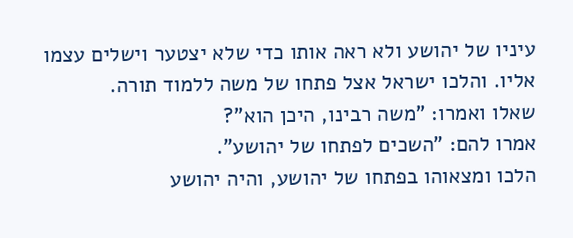עיניו של יהושע ולא ראה אותו כדי שלא יצטער וישלים עצמו אליו. והלכו ישראל אצל פתחו של משה ללמוד תורה.
שאלו ואמרו: "משה רבינו, היכן הוא"?
אמרו להם: "השכים לפתחו של יהושע".
הלכו ומצאוהו בפתחו של יהושע, והיה יהושע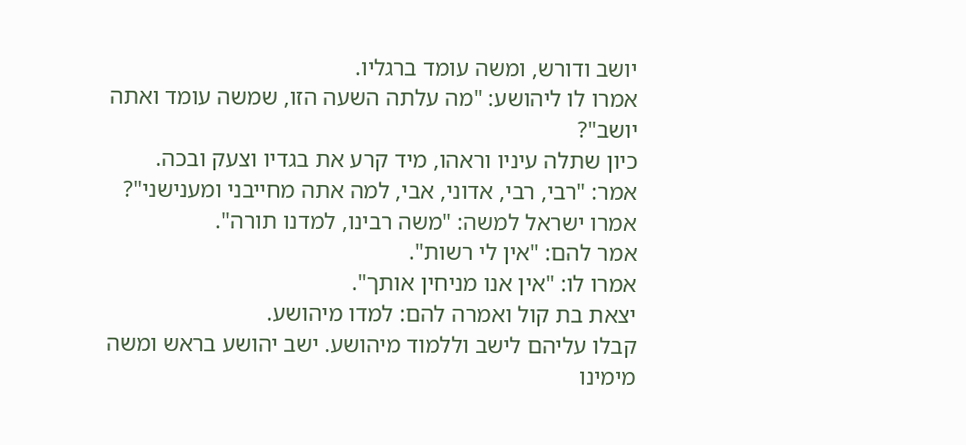יושב ודורש, ומשה עומד ברגליו.
אמרו לו ליהושע: "מה עלתה השעה הזו, שמשה עומד ואתה יושב"?
כיון שתלה עיניו וראהו, מיד קרע את בגדיו וצעק ובכה.
אמר: "רבי, רבי, אדוני, אבי, למה אתה מחייבני ומענישני"?
אמרו ישראל למשה: "משה רבינו, למדנו תורה".
אמר להם: "אין לי רשות".
אמרו לו: "אין אנו מניחין אותך".
יצאת בת קול ואמרה להם: למדו מיהושע.
קבלו עליהם לישב וללמוד מיהושע. ישב יהושע בראש ומשה מימינו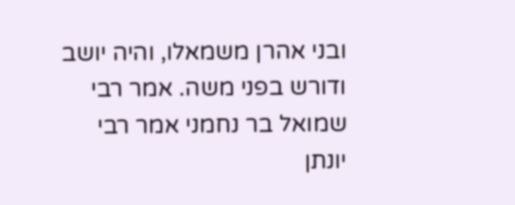ובני אהרן משמאלו, והיה יושב ודורש בפני משה. אמר רבי שמואל בר נחמני אמר רבי יונתן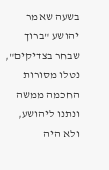בשעה שאמר יהושע "ברוך שבחר בצדיקים", נטלו מסורות החכמה ממשה ונתנו ליהושע, ולא היה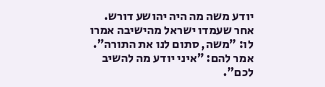יודע משה מה היה יהושע דורש.
אחר שעמדו ישראל מהישיבה אמרו לו: "משה, סתום לנו את התורה".
אמר להם: "איני יודע מה להשיב לכם".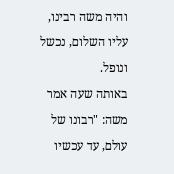והיה משה רבינו, עליו השלום, נכשל ונופל.
באותה שעה אמר משה: "רבונו של עולם, עד עכשיו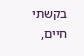בקשתי חיים,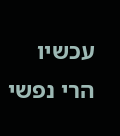עכשיו הרי נפשי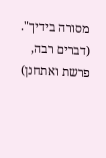מסורה בידיך".
(דברים רבה, פרשת ואתחנן)